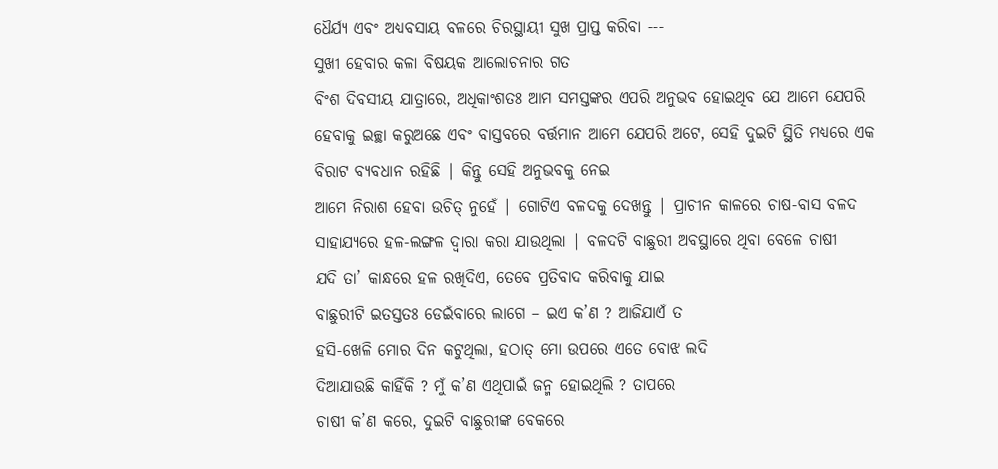ଧୈର୍ଯ୍ୟ ଏବଂ ଅଧ୍ୟବସାୟ ବଳରେ ଚିରସ୍ଥାୟୀ ସୁଖ ପ୍ରାପ୍ତ କରିବା ---
ସୁଖୀ ହେବାର କଳା ବିଷୟକ ଆଲୋଚନାର ଗତ
ବିଂଶ ଦିବସୀୟ ଯାତ୍ରାରେ, ଅଧିକାଂଶତଃ ଆମ ସମସ୍ତଙ୍କର ଏପରି ଅନୁଭବ ହୋଇଥିବ ଯେ ଆମେ ଯେପରି
ହେବାକୁ ଇଚ୍ଛା କରୁଅଛେ ଏବଂ ବାସ୍ତବରେ ବର୍ତ୍ତମାନ ଆମେ ଯେପରି ଅଟେ, ସେହି ଦୁଇଟି ସ୍ଥିତି ମଧ୍ୟରେ ଏକ ବିରାଟ ବ୍ୟବଧାନ ରହିଛି | କିନ୍ତୁ ସେହି ଅନୁଭବକୁ ନେଇ
ଆମେ ନିରାଶ ହେବା ଉଚିତ୍ ନୁହେଁ | ଗୋଟିଏ ବଳଦକୁ ଦେଖନ୍ତୁ | ପ୍ରାଚୀନ କାଳରେ ଚାଷ-ବାସ ବଳଦ
ସାହାଯ୍ୟରେ ହଳ-ଲଙ୍ଗଳ ଦ୍ବାରା କରା ଯାଉଥିଲା | ବଳଦଟି ବାଛୁରୀ ଅବସ୍ଥାରେ ଥିବା ବେଳେ ଚାଷୀ
ଯଦି ତା’ କାନ୍ଧରେ ହଳ ରଖିଦିଏ, ତେବେ ପ୍ରତିବାଦ କରିବାକୁ ଯାଇ
ବାଛୁରୀଟି ଇତସ୍ତତଃ ଡେଇଁବାରେ ଲାଗେ – ଇଏ କ’ଣ ? ଆଜିଯାଏଁ ତ
ହସି-ଖେଳି ମୋର ଦିନ କଟୁଥିଲା, ହଠାତ୍ ମୋ ଉପରେ ଏତେ ବୋଝ ଲଦି
ଦିଆଯାଉଛି କାହିଁକି ? ମୁଁ କ’ଣ ଏଥିପାଇଁ ଜନ୍ମ ହୋଇଥିଲି ? ତାପରେ
ଚାଷୀ କ’ଣ କରେ, ଦୁଇଟି ବାଛୁରୀଙ୍କ ବେକରେ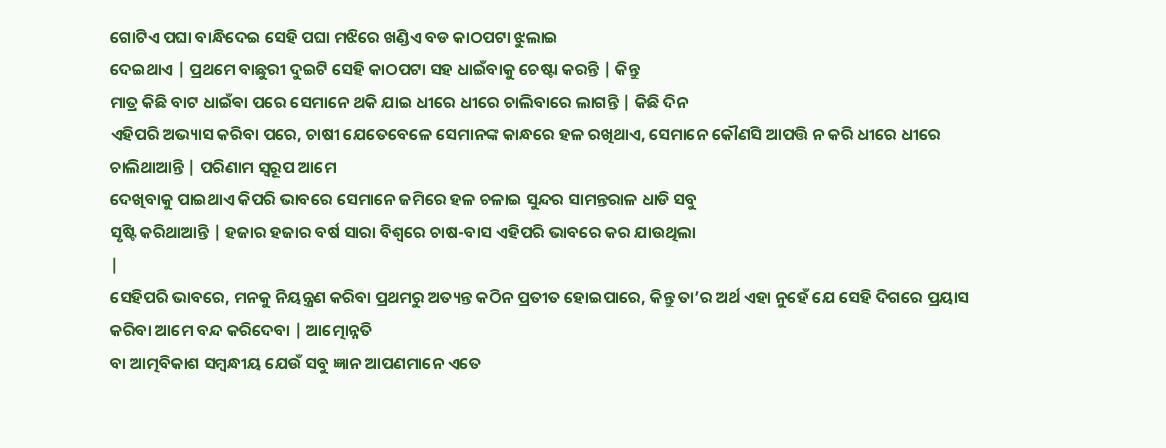ଗୋଟିଏ ପଘା ବାନ୍ଧିଦେଇ ସେହି ପଘା ମଝିରେ ଖଣ୍ଡିଏ ବଡ କାଠପଟା ଝୁଲାଇ
ଦେଇଥାଏ | ପ୍ରଥମେ ବାଛୁରୀ ଦୁଇଟି ସେହି କାଠପଟା ସହ ଧାଇଁବାକୁ ଚେଷ୍ଟା କରନ୍ତି | କିନ୍ତୁ
ମାତ୍ର କିଛି ବାଟ ଧାଇଁଵା ପରେ ସେମାନେ ଥକି ଯାଇ ଧୀରେ ଧୀରେ ଚାଲିବାରେ ଲାଗନ୍ତି | କିଛି ଦିନ
ଏହିପରି ଅଭ୍ୟାସ କରିବା ପରେ, ଚାଷୀ ଯେତେବେଳେ ସେମାନଙ୍କ କାନ୍ଧରେ ହଳ ରଖିଥାଏ, ସେମାନେ କୌଣସି ଆପତ୍ତି ନ କରି ଧୀରେ ଧୀରେ ଚାଲିଥାଆନ୍ତି | ପରିଣାମ ସ୍ବରୂପ ଆମେ
ଦେଖିବାକୁ ପାଇଥାଏ କିପରି ଭାବରେ ସେମାନେ ଜମିରେ ହଳ ଚଳାଇ ସୁନ୍ଦର ସାମନ୍ତରାଳ ଧାଡି ସବୁ
ସୃଷ୍ଟି କରିଥାଆନ୍ତି | ହଜାର ହଜାର ବର୍ଷ ସାରା ବିଶ୍ବରେ ଚାଷ-ବାସ ଏହିପରି ଭାବରେ କର ଯାଉଥିଲା
|
ସେହିପରି ଭାବରେ, ମନକୁ ନିୟନ୍ତ୍ରଣ କରିବା ପ୍ରଥମରୁ ଅତ୍ୟନ୍ତ କଠିନ ପ୍ରତୀତ ହୋଇପାରେ, କିନ୍ତୁ ତା’ର ଅର୍ଥ ଏହା ନୁହେଁ ଯେ ସେହି ଦିଗରେ ପ୍ରୟାସ କରିବା ଆମେ ବନ୍ଦ କରିଦେବା | ଆତ୍ମୋନ୍ନତି
ବା ଆତ୍ମବିକାଶ ସମ୍ବନ୍ଧୀୟ ଯେଉଁ ସବୁ ଜ୍ଞାନ ଆପଣମାନେ ଏତେ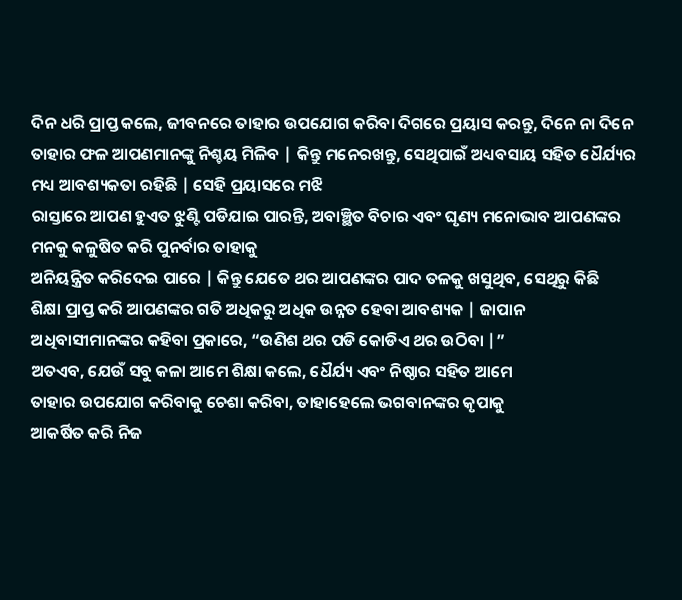ଦିନ ଧରି ପ୍ରାପ୍ତ କଲେ, ଜୀବନରେ ତାହାର ଉପଯୋଗ କରିବା ଦିଗରେ ପ୍ରୟାସ କରନ୍ତୁ, ଦିନେ ନା ଦିନେ ତାହାର ଫଳ ଆପଣମାନଙ୍କୁ ନିଶ୍ଚୟ ମିଳିବ | କିନ୍ତୁ ମନେରଖନ୍ତୁ, ସେଥିପାଇଁ ଅଧ୍ୟବସାୟ ସହିତ ଧୈର୍ଯ୍ୟର ମଧ୍ୟ ଆବଶ୍ୟକତା ରହିଛି | ସେହି ପ୍ରୟାସରେ ମଝି
ରାସ୍ତାରେ ଆପଣ ହୁଏତ ଝୁଣ୍ଟି ପଡିଯାଇ ପାରନ୍ତି, ଅବାଞ୍ଛିତ ବିଚାର ଏବଂ ଘୃଣ୍ୟ ମନୋଭାବ ଆପଣଙ୍କର ମନକୁ କଳୁଷିତ କରି ପୁନର୍ବାର ତାହାକୁ
ଅନିୟନ୍ତ୍ରିତ କରିଦେଇ ପାରେ | କିନ୍ତୁ ଯେତେ ଥର ଆପଣଙ୍କର ପାଦ ତଳକୁ ଖସୁଥିବ, ସେଥିରୁ କିଛି
ଶିକ୍ଷା ପ୍ରାପ୍ତ କରି ଆପଣଙ୍କର ଗତି ଅଧିକରୁ ଅଧିକ ଉନ୍ନତ ହେବା ଆବଶ୍ୟକ | ଜାପାନ
ଅଧିବାସୀମାନଙ୍କର କହିବା ପ୍ରକାରେ, “ଉଣିଶ ଥର ପଡି କୋଡିଏ ଥର ଉଠିବା |”
ଅତଏବ, ଯେଉଁ ସବୁ କଳା ଆମେ ଶିକ୍ଷା କଲେ, ଧୈର୍ଯ୍ୟ ଏବଂ ନିଷ୍ଠାର ସହିତ ଆମେ
ତାହାର ଉପଯୋଗ କରିବାକୁ ଚେଶା କରିବା, ତାହାହେଲେ ଭଗବାନଙ୍କର କୃପାକୁ
ଆକର୍ଷିତ କରି ନିଜ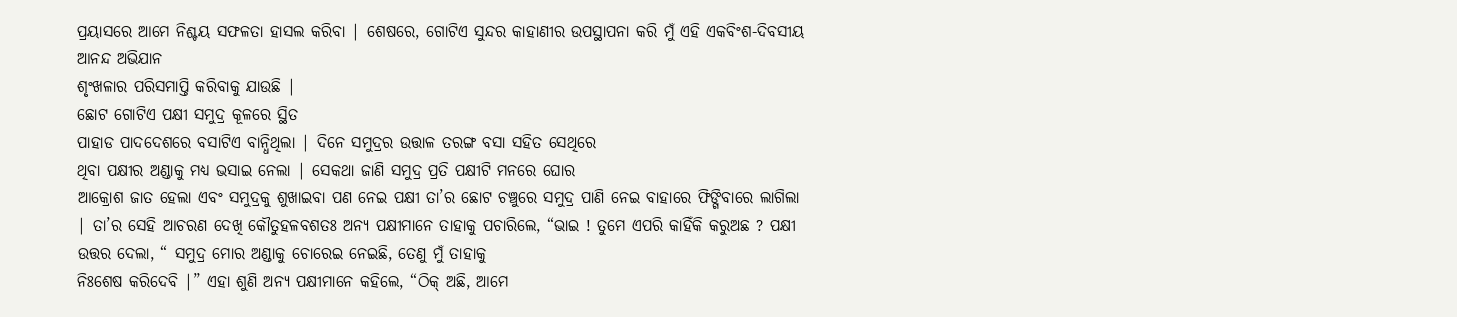ପ୍ରୟାସରେ ଆମେ ନିଶ୍ଚୟ ସଫଳତା ହାସଲ କରିବା | ଶେଷରେ, ଗୋଟିଏ ସୁନ୍ଦର କାହାଣୀର ଉପସ୍ଥାପନା କରି ମୁଁ ଏହି ଏକବିଂଶ-ଦିବସୀୟ ଆନନ୍ଦ ଅଭିଯାନ
ଶୃଂଖଳାର ପରିସମାପ୍ତି କରିବାକୁ ଯାଉଛି |
ଛୋଟ ଗୋଟିଏ ପକ୍ଷୀ ସମୁଦ୍ର କୂଳରେ ସ୍ଥିତ
ପାହାଡ ପାଦଦେଶରେ ବସାଟିଏ ବାନ୍ଧିଥିଲା | ଦିନେ ସମୁଦ୍ରର ଉତ୍ତାଳ ତରଙ୍ଗ ବସା ସହିତ ସେଥିରେ
ଥିବା ପକ୍ଷୀର ଅଣ୍ଡାକୁ ମଧ୍ୟ ଭସାଇ ନେଲା | ସେକଥା ଜାଣି ସମୁଦ୍ର ପ୍ରତି ପକ୍ଷୀଟି ମନରେ ଘୋର
ଆକ୍ରୋଶ ଜାତ ହେଲା ଏବଂ ସମୁଦ୍ରକୁ ଶୁଖାଇବା ପଣ ନେଇ ପକ୍ଷୀ ତା’ର ଛୋଟ ଚଞ୍ଚୁରେ ସମୁଦ୍ର ପାଣି ନେଇ ବାହାରେ ଫିଙ୍ଗିବାରେ ଲାଗିଲା | ତା’ର ସେହି ଆଚରଣ ଦେଖି କୌତୁହଳବଶତଃ ଅନ୍ୟ ପକ୍ଷୀମାନେ ତାହାକୁ ପଚାରିଲେ, “ଭାଇ ! ତୁମେ ଏପରି କାହିଁକି କରୁଅଛ ? ପକ୍ଷୀ ଉତ୍ତର ଦେଲା, “ ସମୁଦ୍ର ମୋର ଅଣ୍ଡାକୁ ଚୋରେଇ ନେଇଛି, ତେଣୁ ମୁଁ ତାହାକୁ
ନିଃଶେଷ କରିଦେବି |” ଏହା ଶୁଣି ଅନ୍ୟ ପକ୍ଷୀମାନେ କହିଲେ, “ଠିକ୍ ଅଛି, ଆମେ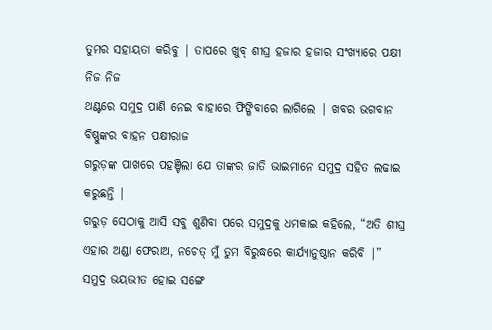ତୁମର ସହାୟତା କରିବୁ | ତାପରେ ଖୁବ୍ ଶୀଘ୍ର ହଜାର ହଜାର ସଂଖ୍ୟାରେ ପକ୍ଷୀ ନିଜ ନିଜ
ଥଣ୍ଟରେ ସମୁଦ୍ର ପାଣି ନେଇ ବାହାରେ ଫିଙ୍ଗିବାରେ ଲାଗିଲେ | ଖବର ଭଗବାନ ବିଷ୍ଣୁଙ୍କର ବାହନ ପକ୍ଷୀରାଜ
ଗରୁଡ଼ଙ୍କ ପାଖରେ ପହଞ୍ଚିଲା ଯେ ତାଙ୍କର ଜାତି ଭାଇମାନେ ସମୁଦ୍ର ସହିତ ଲଢାଇ କରୁଛନ୍ତି |
ଗରୁଡ଼ ସେଠାକୁ ଆସି ସବୁ ଶୁଣିବା ପରେ ସମୁଦ୍ରକୁ ଧମକାଇ କହିଲେ, “ଅତି ଶୀଘ୍ର ଏହାର ଅଣ୍ଡା ଫେରାଅ, ନଚେତ୍ ମୁଁ ତୁମ ବିରୁଦ୍ଧରେ କାର୍ଯ୍ୟାନୁଷ୍ଠାନ କରିବି |” ସମୁଦ୍ର ଭୟଭୀତ ହୋଇ ସଙ୍ଗେ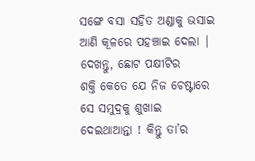ସଙ୍ଗେ ବସା ସହିତ ଅଣ୍ଡାକୁ ଭସାଇ ଆଣି କୂଳରେ ପହଞ୍ଚାଇ ଦେଲା | ଦେଖନ୍ତୁ, ଛୋଟ ପକ୍ଷୀଟିର
ଶକ୍ତି କେତେ ଯେ ନିଜ ଚେଷ୍ଟାରେ ସେ ସମୁଦ୍ରକୁ ଶୁଖାଇ ଦେଇଥାଆନ୍ତା ! କିନ୍ତୁ ତା’ର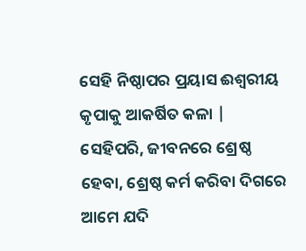ସେହି ନିଷ୍ଠାପର ପ୍ରୟାସ ଈଶ୍ବରୀୟ କୃପାକୁ ଆକର୍ଷିତ କଳା | ସେହିପରି, ଜୀବନରେ ଶ୍ରେଷ୍ଠ ହେବା, ଶ୍ରେଷ୍ଠ କର୍ମ କରିବା ଦିଗରେ ଆମେ ଯଦି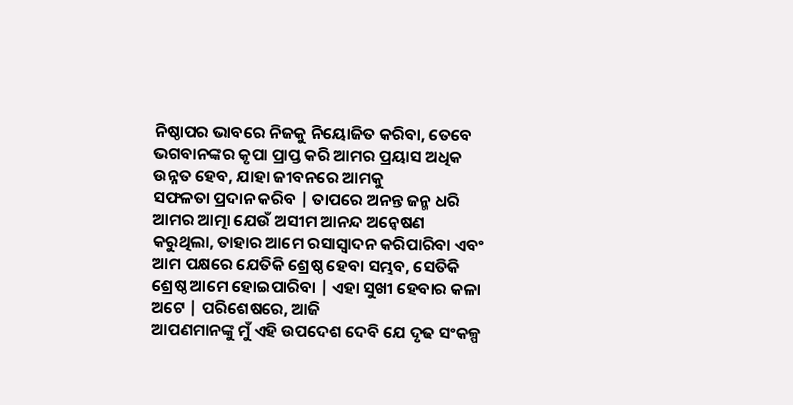ନିଷ୍ଠାପର ଭାବରେ ନିଜକୁ ନିୟୋଜିତ କରିବା, ତେବେ ଭଗବାନଙ୍କର କୃପା ପ୍ରାପ୍ତ କରି ଆମର ପ୍ରୟାସ ଅଧିକ ଉନ୍ନତ ହେବ, ଯାହା ଜୀବନରେ ଆମକୁ
ସଫଳତା ପ୍ରଦାନ କରିବ | ତାପରେ ଅନନ୍ତ ଜନ୍ମ ଧରି ଆମର ଆତ୍ମା ଯେଉଁ ଅସୀମ ଆନନ୍ଦ ଅନ୍ବେଷଣ
କରୁଥିଲା, ତାହାର ଆମେ ରସାସ୍ବାଦନ କରିପାରିବା ଏବଂ ଆମ ପକ୍ଷରେ ଯେତିକି ଶ୍ରେଷ୍ଠ ହେବା ସମ୍ଭବ, ସେତିକି ଶ୍ରେଷ୍ଠ ଆମେ ହୋଇପାରିବା | ଏହା ସୁଖୀ ହେବାର କଳା ଅଟେ | ପରିଶେଷରେ, ଆଜି
ଆପଣମାନଙ୍କୁ ମୁଁ ଏହି ଉପଦେଶ ଦେବି ଯେ ଦୃଢ ସଂକଳ୍ପ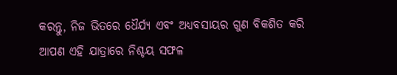କରନ୍ତୁ, ନିଜ ଭିତରେ ଧୈର୍ଯ୍ୟ ଏବଂ ଅଧ୍ୟବସାୟର ଗୁଣ ବିକଶିତ କରି ଆପଣ ଏହି ଯାତ୍ରାରେ ନିଶ୍ଚୟ ସଫଳ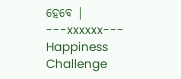ହେବେ |
---xxxxxx---
Happiness
Challenge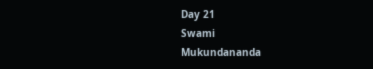Day 21
Swami
Mukundananda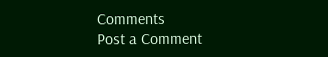Comments
Post a Comment